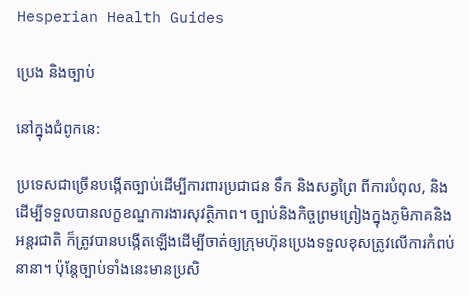Hesperian Health Guides

ប្រេង និងច្បាប់

នៅក្នុងជំពូកនេ:

ប្រទេសជាច្រើនបង្កើតច្បាប់ដើម្បីការពារប្រជាជន ទឹក និងសត្វព្រៃ ពីការបំពុល, និងដើម្បីទទួលបានលក្ខខណ្ឌការងារសុវត្ថិភាព។ ច្បាប់និងកិច្ចព្រមព្រៀងក្នុងភូមិភាគនិងអន្តរជាតិ ក៏ត្រូវបានបង្កើតឡើងដើម្បីចាត់ឲ្យក្រុមហ៊ុនប្រេងទទួលខុសត្រូវលើការកំពប់នានា។ ប៉ុន្តែច្បាប់ទាំងនេះមានប្រសិ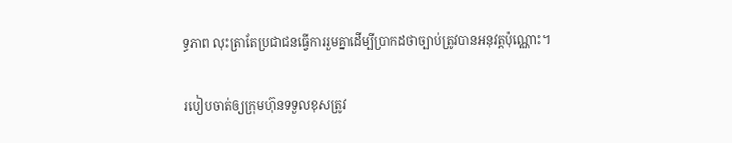ទ្ធភាព លុះត្រាតែប្រជាជនធ្វើការរួមគ្នាដើម្បីប្រាកដថាច្បាប់ត្រូវបានអនុវត្តប៉ុណ្ណោះ។

របៀបចាត់ឲ្យក្រុមហ៊ុនទទួលខុសត្រូវ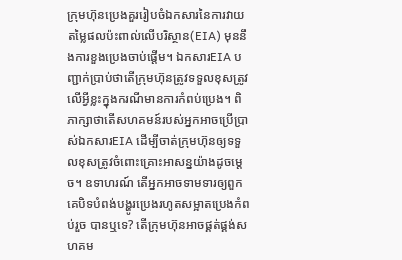ក្រុមហ៊ុនប្រេងគួររៀបចំឯកសារនៃការវាយតម្លៃផលប៉ះពាល់លើបរិស្ថាន(EIA) មុននឹងការខួងប្រេងចាប់ផ្តើម។ ឯកសារEIA បញ្ជាក់ប្រាប់ថាតើក្រុមហ៊ុនត្រូវទទួលខុសត្រូវលើអ្វីខ្លះក្នុងករណីមានការកំពប់ប្រេង។ ពិភាក្សាថាតើសហគមន៍របស់អ្នកអាចប្រើប្រាស់ឯកសារEIA ដើម្បីចាត់ក្រុមហ៊ុនឲ្យទទួលខុសត្រូវចំពោះគ្រោះអាសន្នយ៉ាងដូចម្តេច។ ឧទាហរណ៍ តើអ្នកអាចទាមទារឲ្យពួកគេបិទបំពង់បង្ហូរប្រេងរហូតសម្អាតប្រេងកំពប់រួច បានឬទេ? តើក្រុមហ៊ុនអាចផ្គត់ផ្គង់សហគម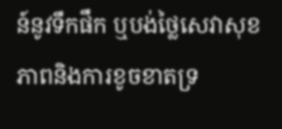ន៍នូវទឹកផឹក ឬបង់ថ្លៃសេវាសុខភាពនិងការខូចខាតទ្រ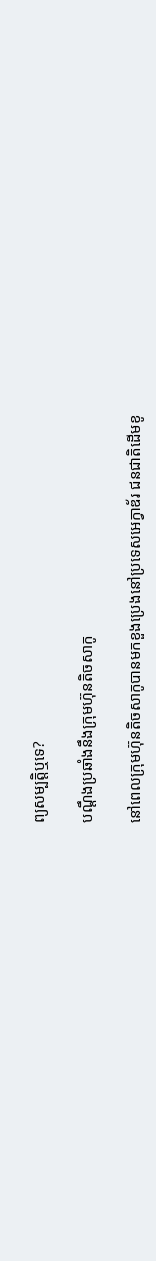ព្យសម្បត្តិឬទេ?

បណ្តឹងប្រឆាំងនឹងក្រុមហ៊ុនតិចសាកូ

នៅពេលក្រុមហ៊ុនតិចសាកូបានមកខួងប្រេងនៅប្រទេសអេក្វាឌ័រ ជនជាតិដើមខូ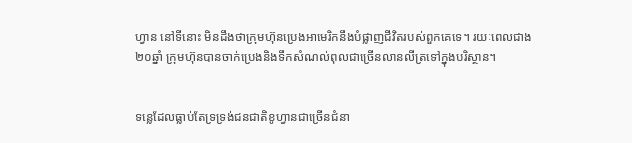ហ្វាន នៅទីនោះ មិនដឹងថាក្រុមហ៊ុនប្រេងអាមេរិកនឹងបំផ្លាញជីវិតរបស់ពួកគេទេ។ រយៈពេលជាង២០ឆ្នាំ ក្រុមហ៊ុនបានចាក់ប្រេងនិងទឹកសំណល់ពុលជាច្រើនលានលីត្រទៅក្នុងបរិស្ថាន។


ទន្លេដែលធ្លាប់តែទ្រទ្រង់ជនជាតិខូហ្វានជាច្រើនជំនា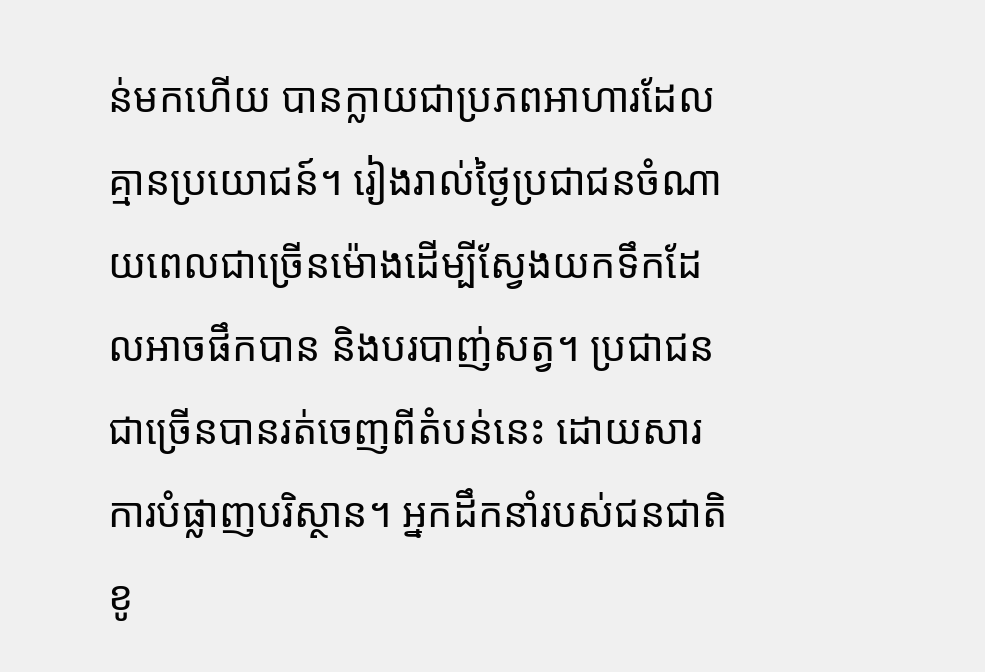ន់មកហើយ បានក្លាយជាប្រភពអាហារដែលគ្មានប្រយោជន៍។ រៀងរាល់ថ្ងៃប្រជាជនចំណាយពេលជាច្រើនម៉ោងដើម្បីស្វែងយកទឹកដែលអាចផឹកបាន និងបរបាញ់សត្វ។ ប្រជាជនជាច្រើនបានរត់ចេញពីតំបន់នេះ ដោយសារការបំផ្លាញបរិស្ថាន។ អ្នកដឹកនាំរបស់ជនជាតិខូ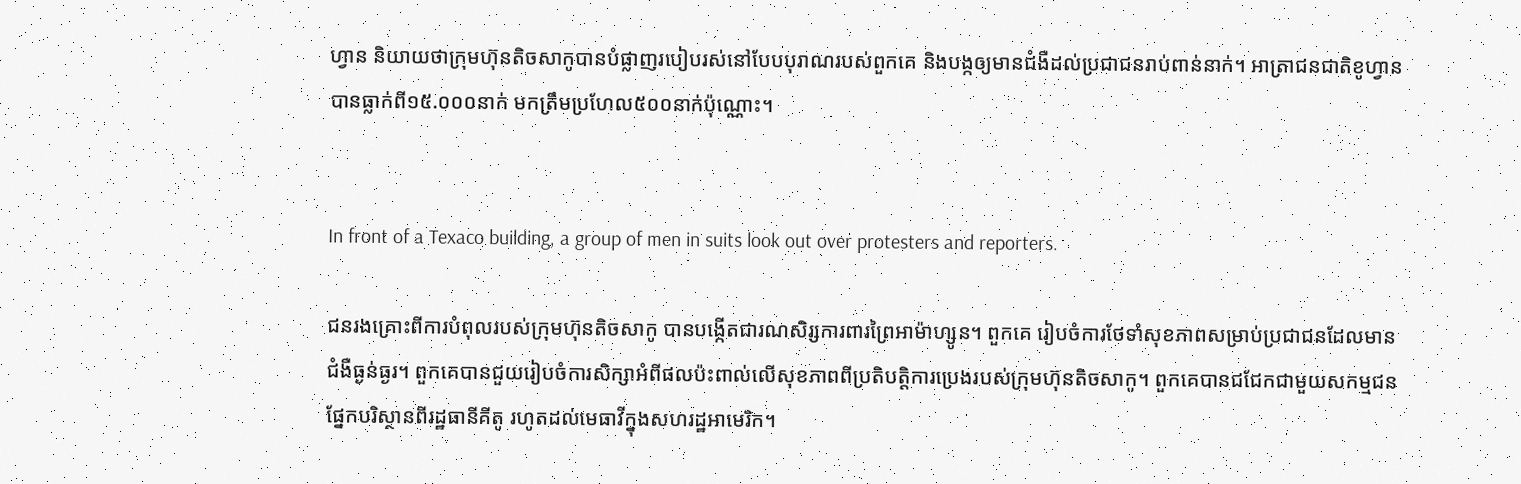ហ្វាន និយាយថាក្រុមហ៊ុនតិចសាកូបានបំផ្លាញរបៀបរស់នៅបែបបុរាណរបស់ពួកគេ និងបង្កឲ្យមានជំងឺដល់ប្រជាជនរាប់ពាន់នាក់។ អាត្រាជនជាតិខូហ្វានបានធ្លាក់ពី១៥.០០០នាក់ មកត្រឹមប្រហែល៥០០នាក់ប៉ុណ្ណោះ។


In front of a Texaco building, a group of men in suits look out over protesters and reporters.

ជនរងគ្រោះពីការបំពុលរបស់ក្រុមហ៊ុនតិចសាកូ បានបង្កើតជារណសិរ្សការពារព្រៃអាម៉ាហ្សូន។ ពួកគេ រៀបចំការថែទាំសុខភាពសម្រាប់ប្រជាជនដែលមានជំងឺធ្ងន់ធ្ងរ។ ពួកគេបានជួយរៀបចំការសិក្សាអំពីផលប៉ះពាល់លើសុខភាពពីប្រតិបត្តិការប្រេងរបស់ក្រុមហ៊ុនតិចសាកូ។ ពួកគេបានជជែកជាមួយសកម្មជនផ្នែកបរិស្ថានពីរដ្ឋធានីគីតូ រហូតដល់មេធាវីក្នុងសហរដ្ឋអាមេរិក។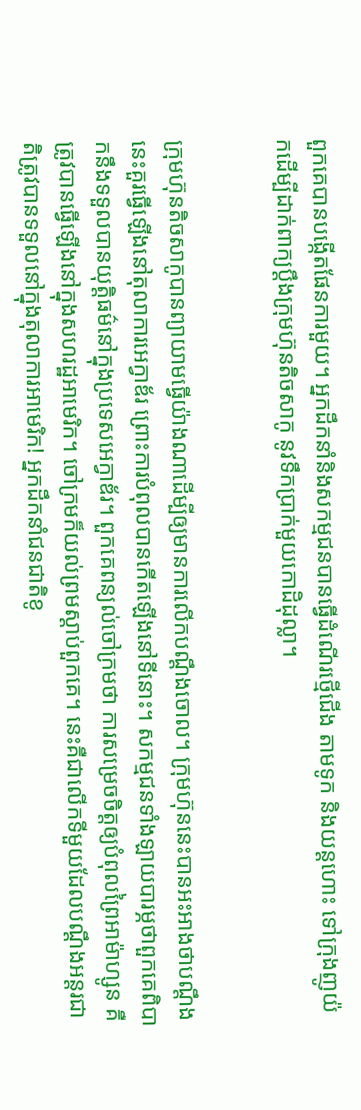ពួកគេបានបង្កើតផែនការមួយ។ អ្នកដឹកនាំនិងសកម្មជនបានធ្វើដំណើរថ្មើជើង តាមទូក និងយន្តហោះ ទៅក្រុងញូយ៉កដើម្បីដាក់ពាក្យប្តឹងក្រុមហ៊ុនតិចសាកូ នូវទឹកប្រាក់មួយកោដិដុល្លា។


ក្រុមហ៊ុនតិចសាកូបានព្យាយាមធ្វើយ៉ាងណាដើម្បីឲ្យមានការលើកបណ្តឹងចោល។ ក្រុមហ៊ុននេះបានអះអាងថាបណ្តឹងនេះគួរធ្វើឡើងនៅតុលាការអេក្វាឌ័រ ព្រោះការបំពុលបានកើតឡើងនៅទីនោះ។ សកម្មជនទាំងឡាយបារម្ភថាពួកគេពិបាកនឹងទទួលបានយុត្តិធម៌នៅក្នុងប្រទេសអេក្វាឌ័រ។ ពួកគេពន្យល់ចៅក្រមថា ការសម្រេចចិត្តឲ្យបំពុលព្រៃអាម៉ាហ្សូន គឺត្រូវបានធ្វើឡើងនៅក្នុងសហរដ្ឋអាមេរិក។ ចៅក្រមក៏យល់ព្រមស្តាប់ពួកគេ។ នេះគឺជាលើកទីមួយដែលបណ្តឹងអន្តរជាតិត្រូវបានទទួលនៅក្នុងតុលាការអាមេរិក! អ្នកដឹកនាំជនជាតិខូ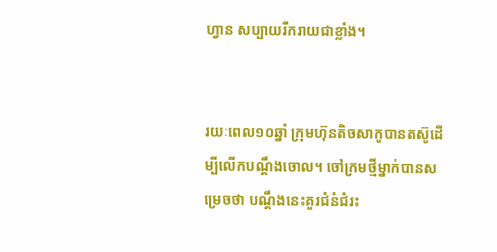ហ្វាន សប្បាយរីករាយជាខ្លាំង។


រយៈពេល១០ឆ្នាំ ក្រុមហ៊ុនតិចសាកូបានតស៊ូដើម្បីលើកបណ្តឹងចោល។ ចៅក្រមថ្មីម្នាក់បានសម្រេចថា បណ្តឹងនេះគួរជំនំជំរះ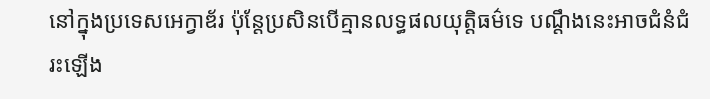នៅក្នុងប្រទេសអេក្វាឌ័រ ប៉ុន្តែប្រសិនបើគ្មានលទ្ធផលយុត្តិធម៌ទេ បណ្តឹងនេះអាចជំនំជំរះឡើង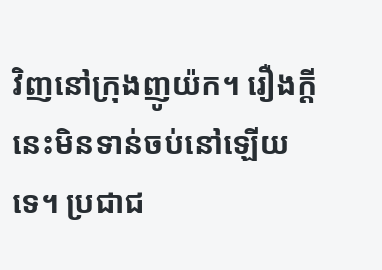វិញនៅក្រុងញូយ៉ក។ រឿងក្តីនេះមិនទាន់ចប់នៅឡើយទេ។ ប្រជាជ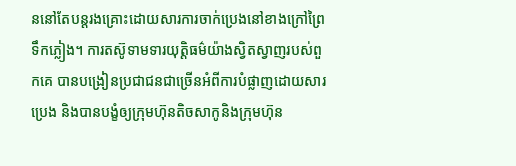ននៅតែបន្តរងគ្រោះដោយសារការចាក់ប្រេងនៅខាងក្រៅព្រៃទឹកភ្លៀង។ ការតស៊ូទាមទារយុត្តិធម៌យ៉ាងស្វិតស្វាញរបស់ពួកគេ បានបង្រៀនប្រជាជនជាច្រើនអំពីការបំផ្លាញដោយសារប្រេង និងបានបង្ខំឲ្យក្រុមហ៊ុនតិចសាកូនិងក្រុមហ៊ុន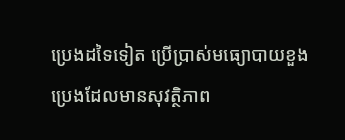ប្រេងដទៃទៀត ប្រើប្រាស់មធ្យោបាយខួងប្រេងដែលមានសុវត្ថិភាព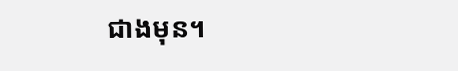ជាងមុន។